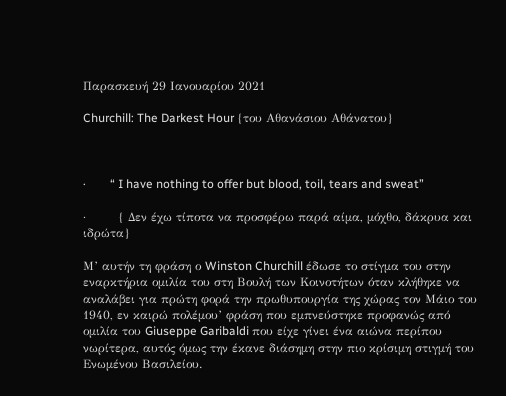Παρασκευή 29 Ιανουαρίου 2021

Churchill: The Darkest Hour {του Αθανάσιου Αθάνατου}



·        “ I have nothing to offer but blood, toil, tears and sweat”

·        { Δεν έχω τίποτα να προσφέρω παρά αίμα, μόχθο, δάκρυα και ιδρώτα}

Μ’ αυτήν τη φράση ο Winston Churchill έδωσε το στίγμα του στην εναρκτήρια ομιλία του στη Βουλή των Κοινοτήτων όταν κλήθηκε να αναλάβει για πρώτη φορά την πρωθυπουργία της χώρας τον Μάιο του 1940, εν καιρώ πολέμου’ φράση που εμπνεύστηκε προφανώς από ομιλία του Giuseppe Garibaldi που είχε γίνει ένα αιώνα περίπου νωρίτερα, αυτός όμως την έκανε διάσημη στην πιο κρίσιμη στιγμή του Ενωμένου Βασιλείου.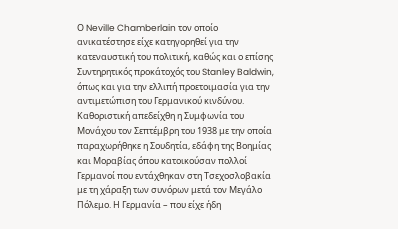Ο Neville Chamberlain τον οποίο ανικατέστησε είχε κατηγορηθεί για την κατεναυστική του πολιτική, καθώς και ο επίσης Συντηρητικός προκάτοχός του Stanley Baldwin, όπως και για την ελλιπή προετοιμασία για την αντιμετώπιση του Γερμανικού κινδύνου. Καθοριστική απεδείχθη η Συμφωνία του Μονάχου τον Σεπτέμβρη του 1938 με την οποία παραχωρήθηκε η Σουδητία, εδάφη της Βοημίας και Μοραβίας όπου κατοικούσαν πολλοί Γερμανοί που εντάχθηκαν στη Τσεχοσλοβακία με τη χάραξη των συνόρων μετά τον Μεγάλο Πόλεμο. Η Γερμανία – που είχε ήδη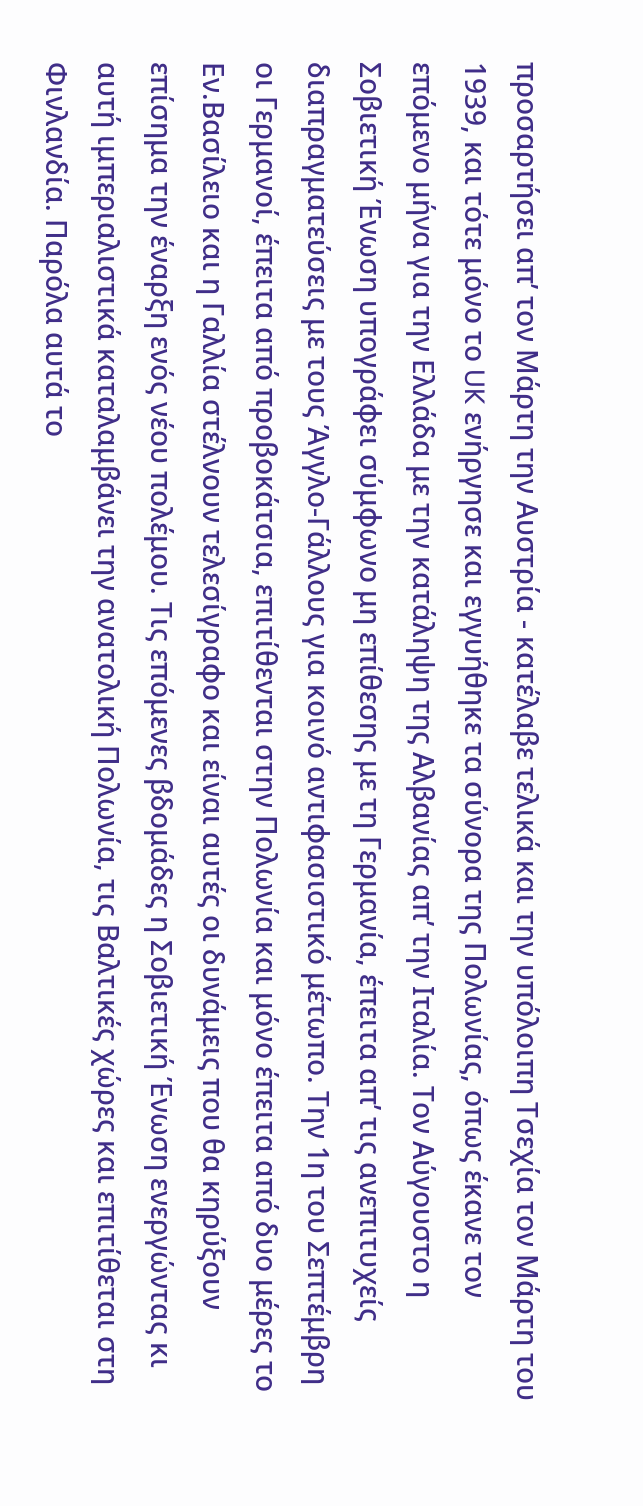προσαρτήσει απ’ τον Μάρτη την Αυστρία - κατέλαβε τελικά και την υπόλοιπη Τσεχία τον Μάρτη του 1939, και τότε μόνο το UK ενήργησε και εγγυήθηκε τα σύνορα της Πολωνίας, όπως έκανε τον επόμενο μήνα για την Ελλάδα με την κατάληψη της Αλβανίας απ’ την Ιταλία. Τον Αύγουστο η Σοβιετική Ένωση υπογράφει σύμφωνο μη επίθεσης με τη Γερμανία, έπειτα απ’ τις ανεπιτυχείς διαπραγματεύσεις με τους Άγγλο-Γάλλους για κοινό αντιφασιστικό μέτωπο. Την 1η του Σεπτέμβρη οι Γερμανοί, έπειτα από προβοκάτσια, επιτίθενται στην Πολωνία και μόνο έπειτα από δυο μέρες το Εν.Βασίλειο και η Γαλλία στέλνουν τελεσίγραφο και είναι αυτές οι δυνάμεις που θα κηρύξουν επίσημα την έναρξη ενός νέου πολέμου. Τις επόμενες βδομάδες η Σοβιετική Ένωση ενεργώντας κι αυτή ιμπεριαλιστικά καταλαμβάνει την ανατολική Πολωνία, τις Βαλτικές χώρες και επιτίθεται στη Φινλανδία. Παρόλα αυτά το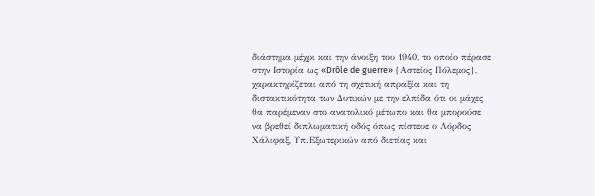διάστημα μέχρι και την άνοιξη του 1940, το οποίο πέρασε στην Ιστορία ως «Drôle de guerre» {Αστείος Πόλεμος}, χαρακτηρίζεται από τη σχετική απραξία και τη διστακτικότητα των Δυτικών με την ελπίδα ότι οι μάχες θα παρέμεναν στο ανατολικό μέτωπο και θα μπορούσε να βρεθεί διπλωματική οδός όπως πίστευε ο Λόρδος Χάλιφαξ, Υπ.Εξωτερικών από διετίας και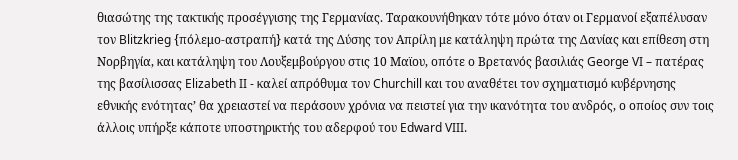θιασώτης της τακτικής προσέγγισης της Γερμανίας. Ταρακουνήθηκαν τότε μόνο όταν οι Γερμανοί εξαπέλυσαν τον Blitzkrieg {πόλεμο-αστραπή} κατά της Δύσης τον Απρίλη με κατάληψη πρώτα της Δανίας και επίθεση στη Νορβηγία, και κατάληψη του Λουξεμβούργου στις 10 Μαϊου, οπότε ο Βρετανός βασιλιάς George VI – πατέρας της βασίλισσας Elizabeth II - καλεί απρόθυμα τον Churchill και του αναθέτει τον σχηματισμό κυβέρνησης εθνικής ενότητας’ θα χρειαστεί να περάσουν χρόνια να πειστεί για την ικανότητα του ανδρός, ο οποίος συν τοις άλλοις υπήρξε κάποτε υποστηρικτής του αδερφού του Edward VIII.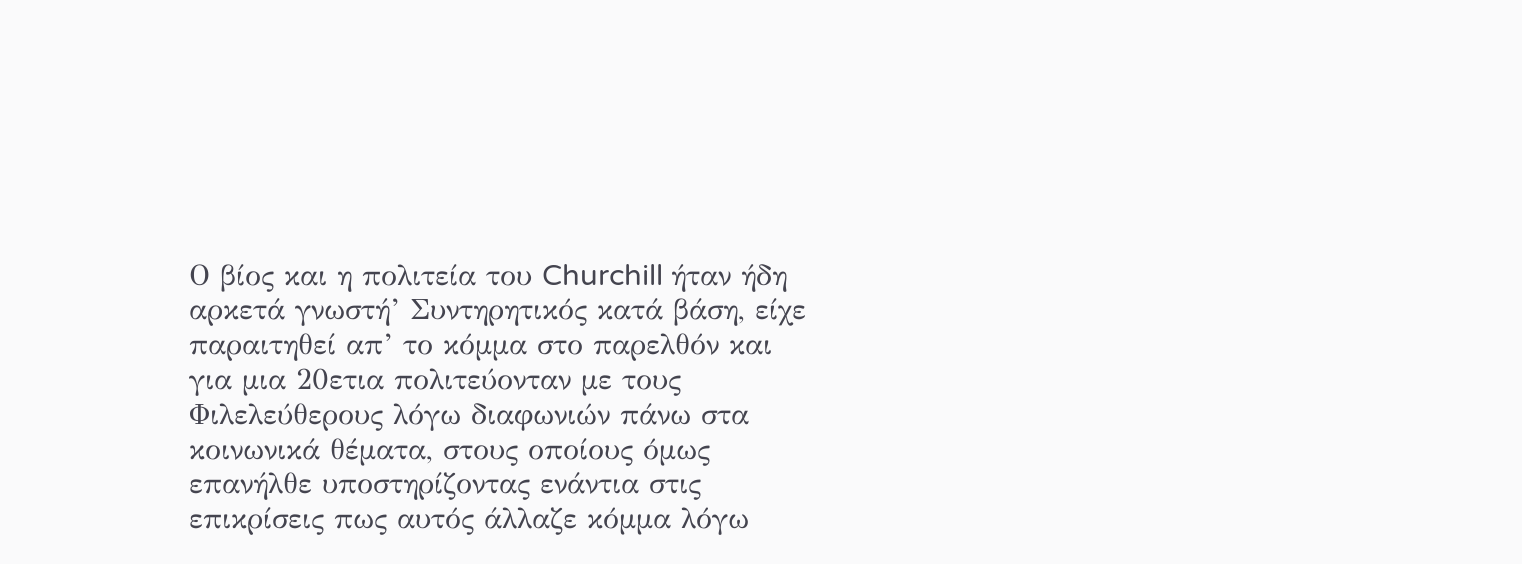Ο βίος και η πολιτεία του Churchill ήταν ήδη αρκετά γνωστή’ Συντηρητικός κατά βάση, είχε παραιτηθεί απ’ το κόμμα στο παρελθόν και για μια 20ετια πολιτεύονταν με τους Φιλελεύθερους λόγω διαφωνιών πάνω στα κοινωνικά θέματα, στους οποίους όμως επανήλθε υποστηρίζοντας ενάντια στις επικρίσεις πως αυτός άλλαζε κόμμα λόγω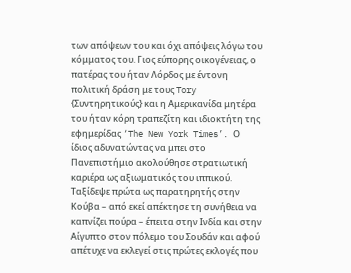των απόψεων του και όχι απόψεις λόγω του κόμματος του. Γιος εύπορης οικογένειας, ο πατέρας του ήταν Λόρδος με έντονη πολιτική δράση με τους Tory {Συντηρητικούς} και η Αμερικανίδα μητέρα του ήταν κόρη τραπεζίτη και ιδιοκτήτη της εφημερίδας ‘The New York Times’. Ο ίδιος αδυνατώντας να μπει στο Πανεπιστήμιο ακολούθησε στρατιωτική καριέρα ως αξιωματικός του ιππικού. Ταξίδεψε πρώτα ως παρατηρητής στην Κούβα – από εκεί απέκτησε τη συνήθεια να καπνίζει πούρα – έπειτα στην Ινδία και στην Αίγυπτο στον πόλεμο του Σουδάν και αφού απέτυχε να εκλεγεί στις πρώτες εκλογές που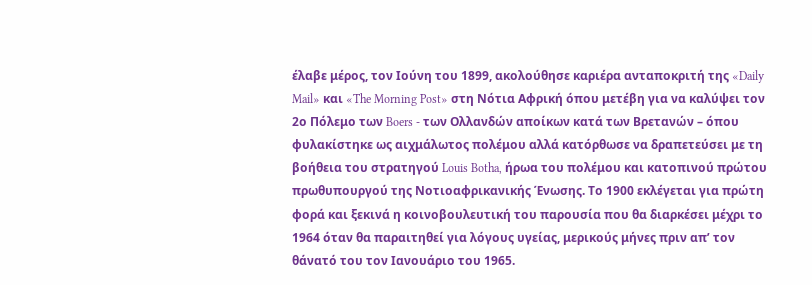έλαβε μέρος, τον Ιούνη του 1899, ακολούθησε καριέρα ανταποκριτή της «Daily Mail» και «The Morning Post» στη Νότια Αφρική όπου μετέβη για να καλύψει τον 2ο Πόλεμο των Boers - των Ολλανδών αποίκων κατά των Βρετανών – όπου φυλακίστηκε ως αιχμάλωτος πολέμου αλλά κατόρθωσε να δραπετεύσει με τη βοήθεια του στρατηγού Louis Botha, ήρωα του πολέμου και κατοπινού πρώτου πρωθυπουργού της Νοτιοαφρικανικής Ένωσης. Το 1900 εκλέγεται για πρώτη φορά και ξεκινά η κοινοβουλευτική του παρουσία που θα διαρκέσει μέχρι το 1964 όταν θα παραιτηθεί για λόγους υγείας, μερικούς μήνες πριν απ’ τον θάνατό του τον Ιανουάριο του 1965.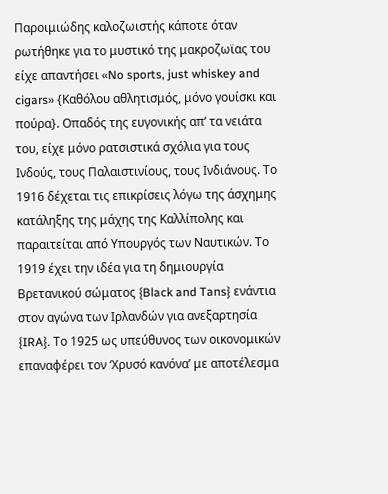Παροιμιώδης καλοζωιστής κάποτε όταν ρωτήθηκε για το μυστικό της μακροζωϊας του είχε απαντήσει «No sports, just whiskey and cigars» {Καθόλου αθλητισμός, μόνο γουίσκι και πούρα}. Οπαδός της ευγονικής απ’ τα νειάτα του, είχε μόνο ρατσιστικά σχόλια για τους Ινδούς, τους Παλαιστινίους, τους Ινδιάνους. Το 1916 δέχεται τις επικρίσεις λόγω της άσχημης κατάληξης της μάχης της Καλλίπολης και παραιτείται από Υπουργός των Ναυτικών. Το 1919 έχει την ιδέα για τη δημιουργία Βρετανικού σώματος {Black and Tans} ενάντια στον αγώνα των Ιρλανδών για ανεξαρτησία {IRA}. Το 1925 ως υπεύθυνος των οικονομικών επαναφέρει τον ‘Χρυσό κανόνα’ με αποτέλεσμα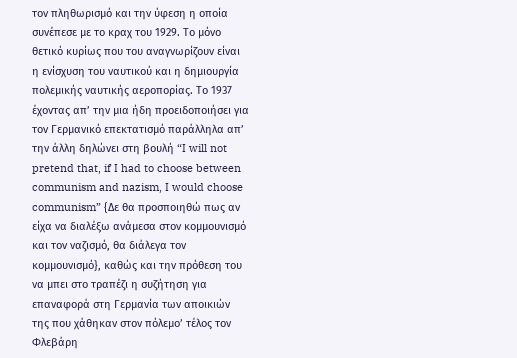τον πληθωρισμό και την ύφεση η οποία συνέπεσε με το κραχ του 1929. Το μόνο θετικό κυρίως που του αναγνωρίζουν είναι η ενίσχυση του ναυτικού και η δημιουργία πολεμικής ναυτικής αεροπορίας. Το 1937 έχοντας απ’ την μια ήδη προειδοποιήσει για τον Γερμανικό επεκτατισμό παράλληλα απ’ την άλλη δηλώνει στη βουλή “I will not pretend that, if I had to choose between communism and nazism, I would choose communism” {Δε θα προσποιηθώ πως αν είχα να διαλέξω ανάμεσα στον κομμουνισμό και τον ναζισμό, θα διάλεγα τον κομμουνισμό}, καθώς και την πρόθεση του να μπει στο τραπέζι η συζήτηση για επαναφορά στη Γερμανία των αποικιών της που χάθηκαν στον πόλεμο’ τέλος τον Φλεβάρη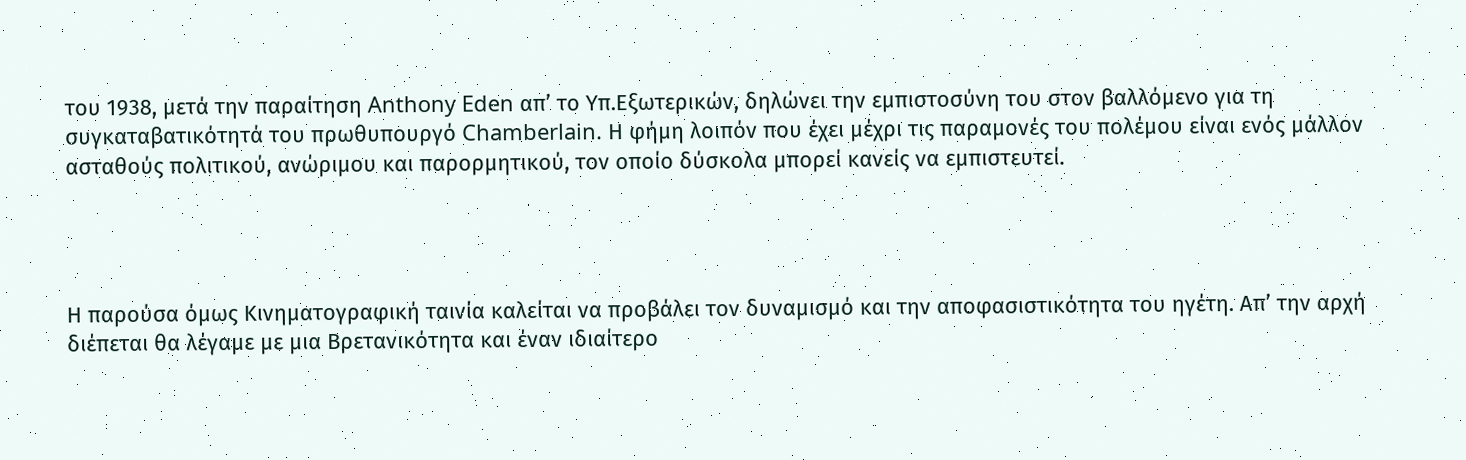του 1938, μετά την παραίτηση Anthony Eden απ’ το Υπ.Εξωτερικών, δηλώνει την εμπιστοσύνη του στον βαλλόμενο για τη συγκαταβατικότητά του πρωθυπουργό Chamberlain. Η φήμη λοιπόν που έχει μέχρι τις παραμονές του πολέμου είναι ενός μάλλον ασταθούς πολιτικού, ανώριμου και παρορμητικού, τον οποίο δύσκολα μπορεί κανείς να εμπιστευτεί.




Η παρούσα όμως Kινηματογραφική ταινία καλείται να προβάλει τον δυναμισμό και την αποφασιστικότητα του ηγέτη. Απ’ την αρχή διέπεται θα λέγαμε με μια Βρετανικότητα και έναν ιδιαίτερο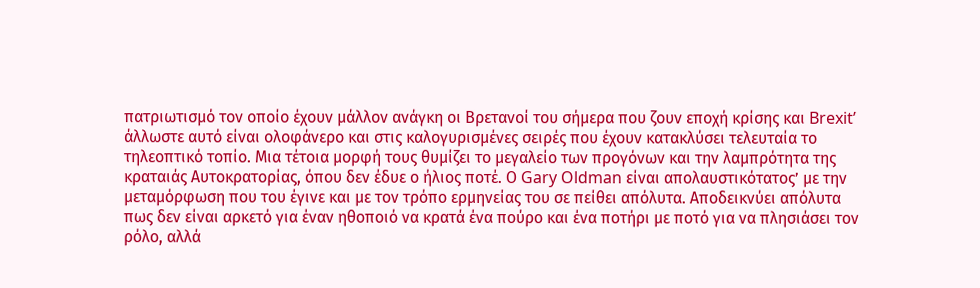πατριωτισμό τον οποίο έχουν μάλλον ανάγκη οι Βρετανοί του σήμερα που ζουν εποχή κρίσης και Brexit’ άλλωστε αυτό είναι ολοφάνερο και στις καλογυρισμένες σειρές που έχουν κατακλύσει τελευταία το τηλεοπτικό τοπίο. Μια τέτοια μορφή τους θυμίζει το μεγαλείο των προγόνων και την λαμπρότητα της κραταιάς Αυτοκρατορίας, όπου δεν έδυε ο ήλιος ποτέ. Ο Gary Oldman είναι απολαυστικότατος’ με την μεταμόρφωση που του έγινε και με τον τρόπο ερμηνείας του σε πείθει απόλυτα. Αποδεικνύει απόλυτα πως δεν είναι αρκετό για έναν ηθοποιό να κρατά ένα πούρο και ένα ποτήρι με ποτό για να πλησιάσει τον ρόλο, αλλά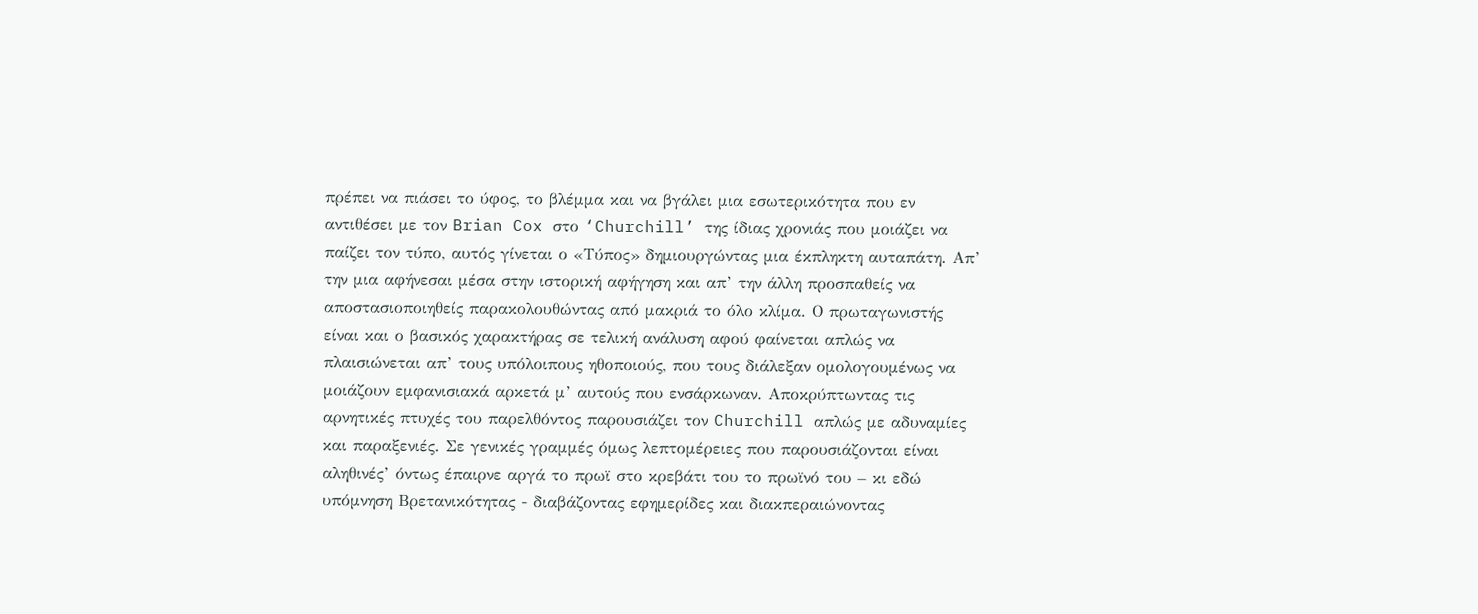πρέπει να πιάσει το ύφος, το βλέμμα και να βγάλει μια εσωτερικότητα που εν αντιθέσει με τον Brian Cox στο ‘Churchill’ της ίδιας χρονιάς που μοιάζει να παίζει τον τύπο, αυτός γίνεται ο «Τύπος» δημιουργώντας μια έκπληκτη αυταπάτη. Απ’ την μια αφήνεσαι μέσα στην ιστορική αφήγηση και απ’ την άλλη προσπαθείς να αποστασιοποιηθείς παρακολουθώντας από μακριά το όλο κλίμα. Ο πρωταγωνιστής είναι και ο βασικός χαρακτήρας σε τελική ανάλυση αφού φαίνεται απλώς να πλαισιώνεται απ’ τους υπόλοιπους ηθοποιούς, που τους διάλεξαν ομολογουμένως να μοιάζουν εμφανισιακά αρκετά μ’ αυτούς που ενσάρκωναν. Αποκρύπτωντας τις αρνητικές πτυχές του παρελθόντος παρουσιάζει τον Churchill απλώς με αδυναμίες και παραξενιές. Σε γενικές γραμμές όμως λεπτομέρειες που παρουσιάζονται είναι αληθινές’ όντως έπαιρνε αργά το πρωϊ στο κρεβάτι του το πρωϊνό του – κι εδώ υπόμνηση Βρετανικότητας - διαβάζοντας εφημερίδες και διακπεραιώνοντας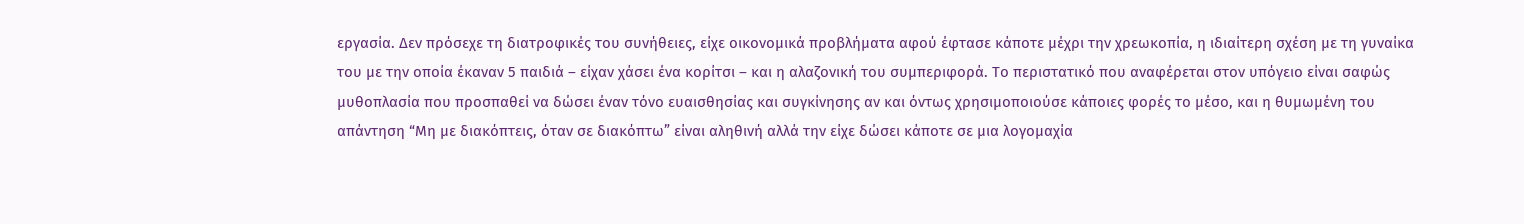εργασία. Δεν πρόσεχε τη διατροφικές του συνήθειες, είχε οικονομικά προβλήματα αφού έφτασε κάποτε μέχρι την χρεωκοπία, η ιδιαίτερη σχέση με τη γυναίκα του με την οποία έκαναν 5 παιδιά – είχαν χάσει ένα κορίτσι – και η αλαζονική του συμπεριφορά. Το περιστατικό που αναφέρεται στον υπόγειο είναι σαφώς μυθοπλασία που προσπαθεί να δώσει έναν τόνο ευαισθησίας και συγκίνησης αν και όντως χρησιμοποιούσε κάποιες φορές το μέσο, και η θυμωμένη του απάντηση “Μη με διακόπτεις, όταν σε διακόπτω” είναι αληθινή αλλά την είχε δώσει κάποτε σε μια λογομαχία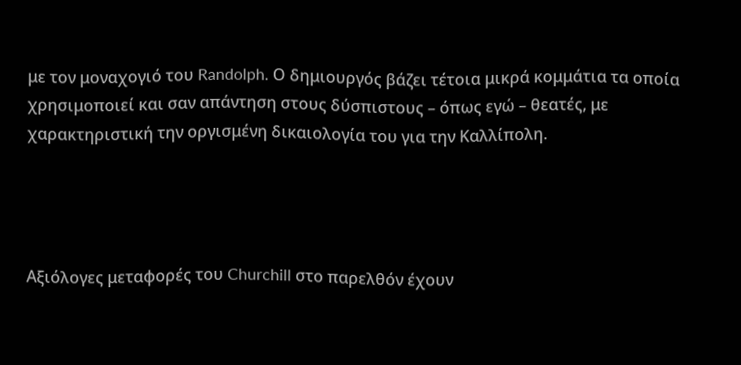με τον μοναχογιό του Randolph. Ο δημιουργός βάζει τέτοια μικρά κομμάτια τα οποία χρησιμοποιεί και σαν απάντηση στους δύσπιστους – όπως εγώ – θεατές, με χαρακτηριστική την οργισμένη δικαιολογία του για την Καλλίπολη.




Αξιόλογες μεταφορές του Churchill στο παρελθόν έχουν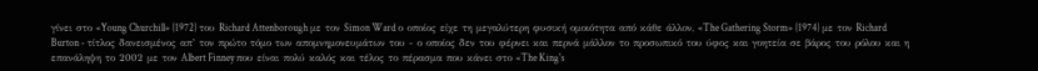γίνει στο «Young Churchill» {1972} του Richard Attenborough με τον Simon Ward ο οποίος είχε τη μεγαλύτερη φυσική ομοιότητα από κάθε άλλον, «The Gathering Storm» {1974} με τον Richard Burton - τίτλος δανεισμένος απ’ τον πρώτο τόμο των απομνημονευμάτων του - ο οποίος δεν του φέρνει και περνά μάλλον το προσωπικό του ύφος και γοητεία σε βάρος του ρόλου και η επανάληψη το 2002 με τον Albert Finney που είναι πολύ καλός και τέλος το πέρασμα που κάνει στο «The King's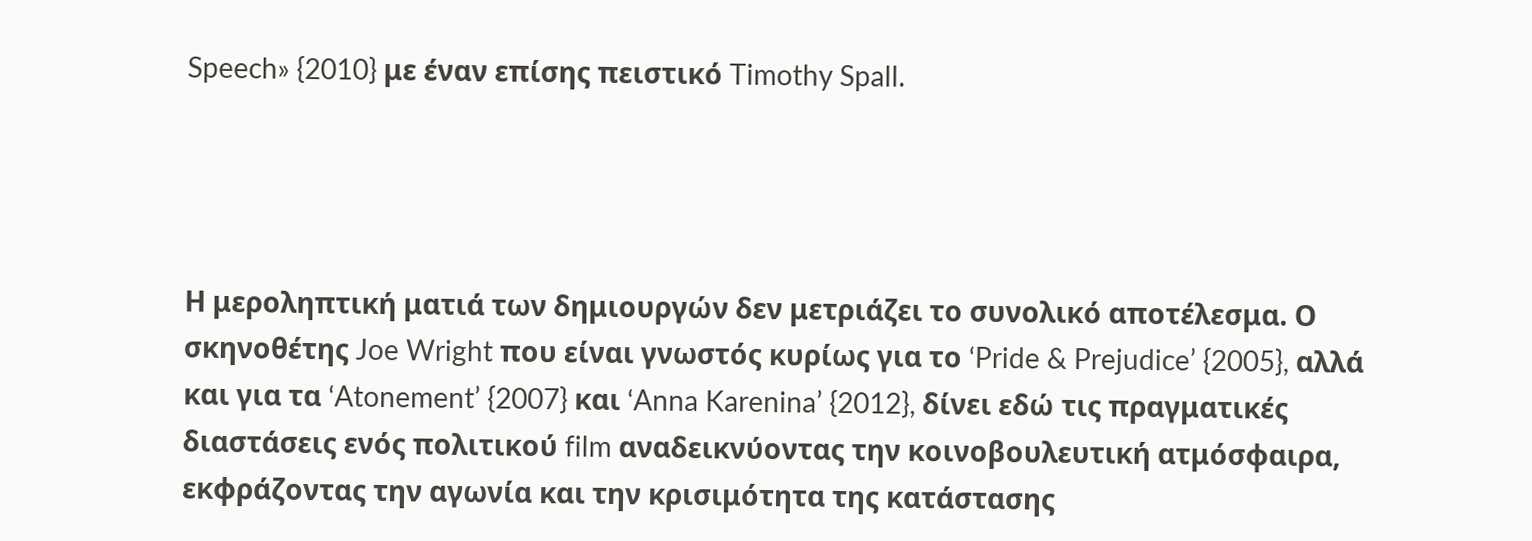Speech» {2010} με έναν επίσης πειστικό Timothy Spall.




Η μεροληπτική ματιά των δημιουργών δεν μετριάζει το συνολικό αποτέλεσμα. Ο σκηνοθέτης Joe Wright που είναι γνωστός κυρίως για το ‘Pride & Prejudice’ {2005}, αλλά και για τα ‘Atonement’ {2007} και ‘Anna Karenina’ {2012}, δίνει εδώ τις πραγματικές διαστάσεις ενός πολιτικού film αναδεικνύοντας την κοινοβουλευτική ατμόσφαιρα, εκφράζοντας την αγωνία και την κρισιμότητα της κατάστασης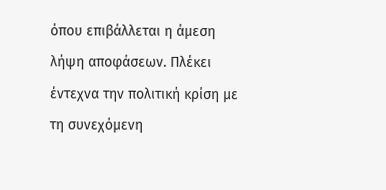όπου επιβάλλεται η άμεση λήψη αποφάσεων. Πλέκει έντεχνα την πολιτική κρίση με τη συνεχόμενη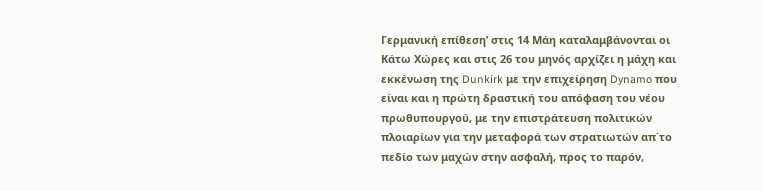Γερμανική επίθεση’ στις 14 Μάη καταλαμβάνονται οι Κάτω Χώρες και στις 26 του μηνός αρχίζει η μάχη και εκκένωση της Dunkirk με την επιχείρηση Dynamo που είναι και η πρώτη δραστική του απόφαση του νέου πρωθυπουργού, με την επιστράτευση πολιτικών πλοιαρίων για την μεταφορά των στρατιωτών απ΄το πεδίο των μαχών στην ασφαλή, προς το παρόν,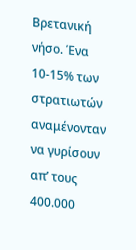Βρετανική νήσο. Ένα 10-15% των στρατιωτών αναμένονταν να γυρίσουν απ’ τους 400.000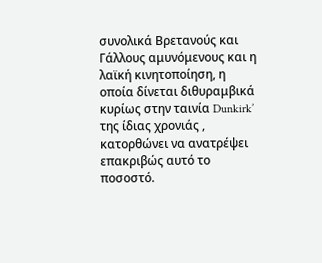συνολικά Βρετανούς και Γάλλους αμυνόμενους και η λαϊκή κινητοποίηση, η οποία δίνεται διθυραμβικά κυρίως στην ταινία Dunkirk’ της ίδιας χρονιάς , κατορθώνει να ανατρέψει επακριβώς αυτό το ποσοστό.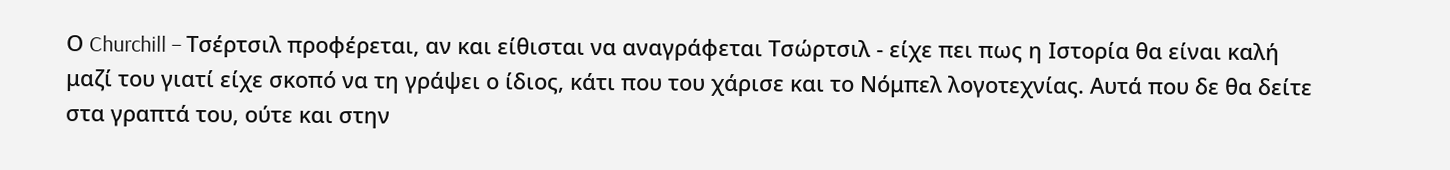Ο Churchill – Τσέρτσιλ προφέρεται, αν και είθισται να αναγράφεται Τσώρτσιλ - είχε πει πως η Ιστορία θα είναι καλή μαζί του γιατί είχε σκοπό να τη γράψει ο ίδιος, κάτι που του χάρισε και το Νόμπελ λογοτεχνίας. Αυτά που δε θα δείτε στα γραπτά του, ούτε και στην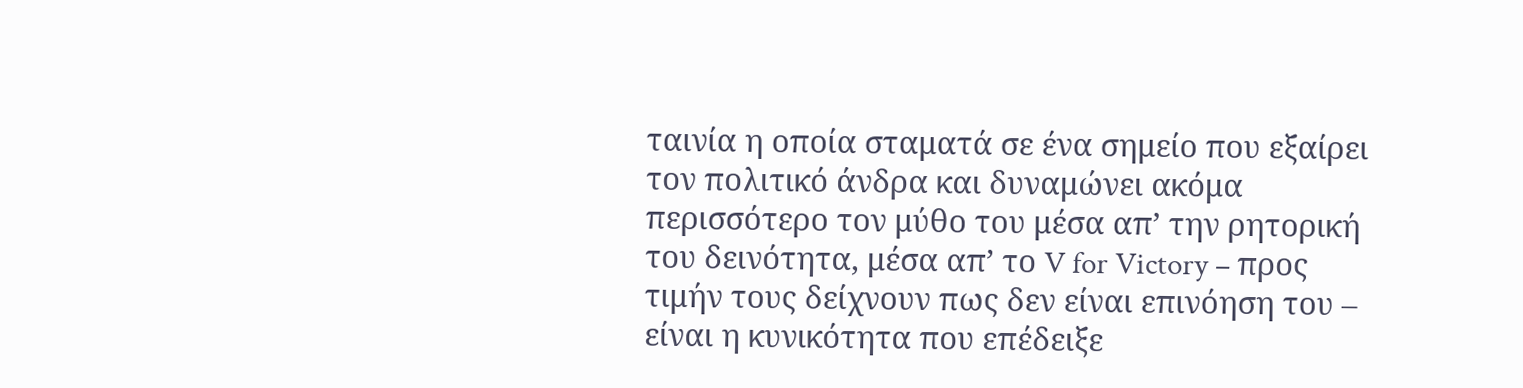ταινία η οποία σταματά σε ένα σημείο που εξαίρει τον πολιτικό άνδρα και δυναμώνει ακόμα περισσότερο τον μύθο του μέσα απ’ την ρητορική του δεινότητα, μέσα απ’ το V for Victory – προς τιμήν τους δείχνουν πως δεν είναι επινόηση του – είναι η κυνικότητα που επέδειξε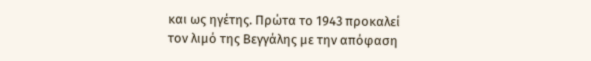και ως ηγέτης. Πρώτα το 1943 προκαλεί τον λιμό της Βεγγάλης με την απόφαση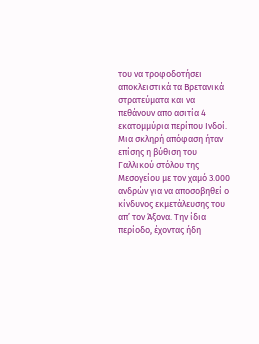του να τροφοδοτήσει αποκλειστικά τα Βρετανικά στρατεύματα και να πεθάνουν απο ασιτία 4 εκατομμύρια περίπου Ινδοί. Μια σκληρή απόφαση ήταν επίσης η βύθιση του Γαλλικού στόλου της Μεσογείου με τον χαμό 3.000 ανδρών για να αποσοβηθεί ο κίνδυνος εκμετάλευσης του απ’ τον Άξονα. Την ίδια περίοδο, έχοντας ήδη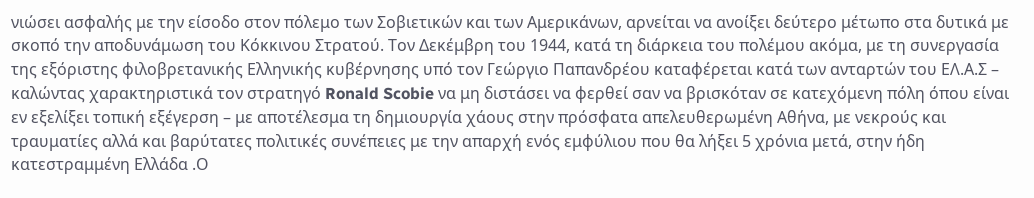νιώσει ασφαλής με την είσοδο στον πόλεμο των Σοβιετικών και των Αμερικάνων, αρνείται να ανοίξει δεύτερο μέτωπο στα δυτικά με σκοπό την αποδυνάμωση του Κόκκινου Στρατού. Τον Δεκέμβρη του 1944, κατά τη διάρκεια του πολέμου ακόμα, με τη συνεργασία της εξόριστης φιλοβρετανικής Ελληνικής κυβέρνησης υπό τον Γεώργιο Παπανδρέου καταφέρεται κατά των ανταρτών του ΕΛ.Α.Σ – καλώντας χαρακτηριστικά τον στρατηγό Ronald Scobie να μη διστάσει να φερθεί σαν να βρισκόταν σε κατεχόμενη πόλη όπου είναι εν εξελίξει τοπική εξέγερση – με αποτέλεσμα τη δημιουργία χάους στην πρόσφατα απελευθερωμένη Αθήνα, με νεκρούς και τραυματίες αλλά και βαρύτατες πολιτικές συνέπειες με την απαρχή ενός εμφύλιου που θα λήξει 5 χρόνια μετά, στην ήδη κατεστραμμένη Ελλάδα .Ο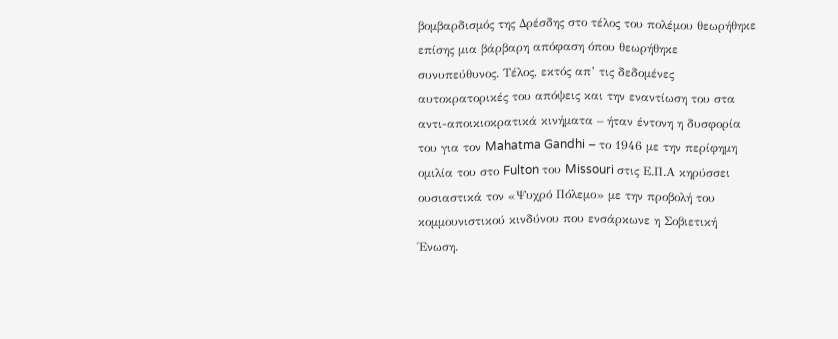βομβαρδισμός της Δρέσδης στο τέλος του πολέμου θεωρήθηκε επίσης μια βάρβαρη απόφαση όπου θεωρήθηκε συνυπεύθυνος. Τέλος, εκτός απ’ τις δεδομένες αυτοκρατορικές του απόψεις και την εναντίωση του στα αντι-αποικιοκρατικά κινήματα – ήταν έντονη η δυσφορία του για τον Mahatma Gandhi – το 1946 με την περίφημη ομιλία του στο Fulton του Missouri στις Ε.Π.Α κηρύσσει ουσιαστικά τον «Ψυχρό Πόλεμο» με την προβολή του κομμουνιστικού κινδύνου που ενσάρκωνε η Σοβιετική Ένωση.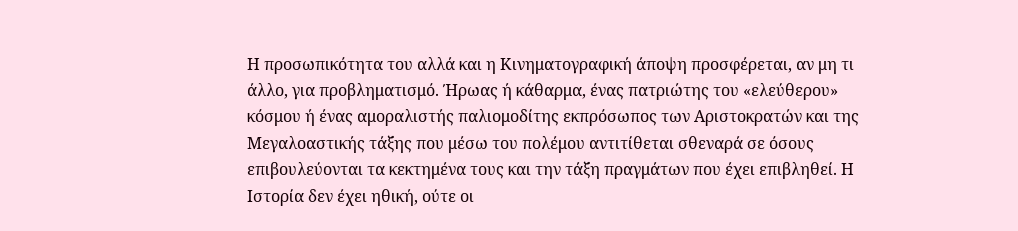Η προσωπικότητα του αλλά και η Κινηματογραφική άποψη προσφέρεται, αν μη τι άλλο, για προβληματισμό. Ήρωας ή κάθαρμα, ένας πατριώτης του «ελεύθερου» κόσμου ή ένας αμοραλιστής παλιομοδίτης εκπρόσωπος των Αριστοκρατών και της Μεγαλοαστικής τάξης που μέσω του πολέμου αντιτίθεται σθεναρά σε όσους επιβουλεύονται τα κεκτημένα τους και την τάξη πραγμάτων που έχει επιβληθεί. Η Ιστορία δεν έχει ηθική, ούτε οι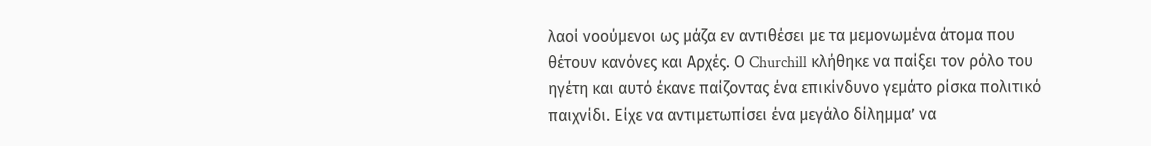λαοί νοούμενοι ως μάζα εν αντιθέσει με τα μεμονωμένα άτομα που θέτουν κανόνες και Αρχές. Ο Churchill κλήθηκε να παίξει τον ρόλο του ηγέτη και αυτό έκανε παίζοντας ένα επικίνδυνο γεμάτο ρίσκα πολιτικό παιχνίδι. Είχε να αντιμετωπίσει ένα μεγάλο δίλημμα’ να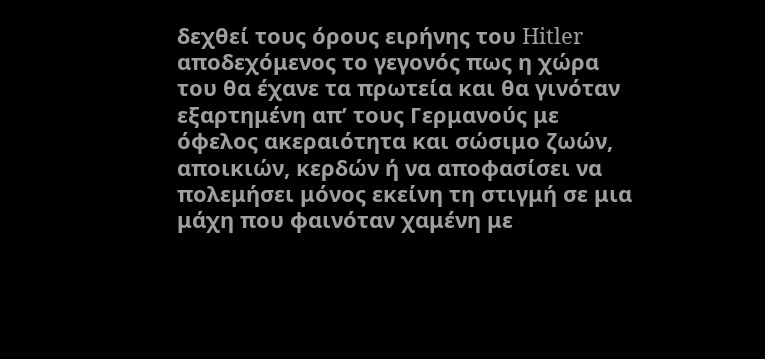δεχθεί τους όρους ειρήνης του Hitler αποδεχόμενος το γεγονός πως η χώρα του θα έχανε τα πρωτεία και θα γινόταν εξαρτημένη απ’ τους Γερμανούς με όφελος ακεραιότητα και σώσιμο ζωών, αποικιών, κερδών ή να αποφασίσει να πολεμήσει μόνος εκείνη τη στιγμή σε μια μάχη που φαινόταν χαμένη με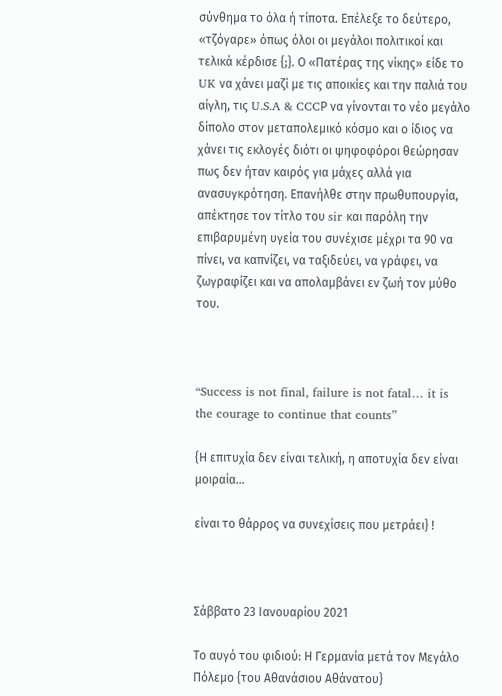σύνθημα το όλα ή τίποτα. Επέλεξε το δεύτερο, «τζόγαρε» όπως όλοι οι μεγάλοι πολιτικοί και τελικά κέρδισε {;}. Ο «Πατέρας της νίκης» είδε το UK να χάνει μαζί με τις αποικίες και την παλιά του αίγλη, τις U.S.A & CCCΡ να γίνονται το νέο μεγάλο δίπολο στον μεταπολεμικό κόσμο και ο ίδιος να χάνει τις εκλογές διότι οι ψηφοφόροι θεώρησαν πως δεν ήταν καιρός για μάχες αλλά για ανασυγκρότηση. Επανήλθε στην πρωθυπουργία, απέκτησε τον τίτλο του sir και παρόλη την επιβαρυμένη υγεία του συνέχισε μέχρι τα 90 να πίνει, να καπνίζει, να ταξιδεύει, να γράφει, να ζωγραφίζει και να απολαμβάνει εν ζωή τον μύθο του.



“Success is not final, failure is not fatal… it is the courage to continue that counts”

{Η επιτυχία δεν είναι τελική, η αποτυχία δεν είναι μοιραία…

είναι το θάρρος να συνεχίσεις που μετράει} !



Σάββατο 23 Ιανουαρίου 2021

Το αυγό του φιδιού: Η Γερμανία μετά τον Μεγάλο Πόλεμο {του Αθανάσιου Αθάνατου}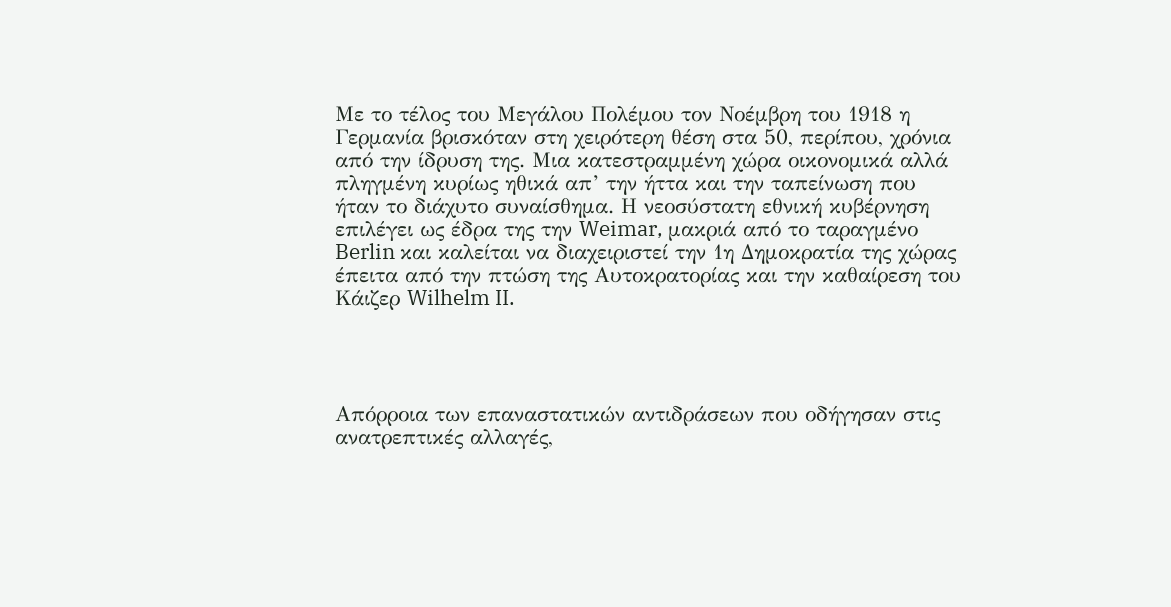Με το τέλος του Μεγάλου Πολέμου τον Νοέμβρη του 1918 η Γερμανία βρισκόταν στη χειρότερη θέση στα 50, περίπου, χρόνια από την ίδρυση της. Μια κατεστραμμένη χώρα οικονομικά αλλά πληγμένη κυρίως ηθικά απ’ την ήττα και την ταπείνωση που ήταν το διάχυτο συναίσθημα. Η νεοσύστατη εθνική κυβέρνηση επιλέγει ως έδρα της την Weimar, μακριά από το ταραγμένο Berlin και καλείται να διαχειριστεί την 1η Δημοκρατία της χώρας έπειτα από την πτώση της Αυτοκρατορίας και την καθαίρεση του Κάιζερ Wilhelm II.




Απόρροια των επαναστατικών αντιδράσεων που οδήγησαν στις ανατρεπτικές αλλαγές,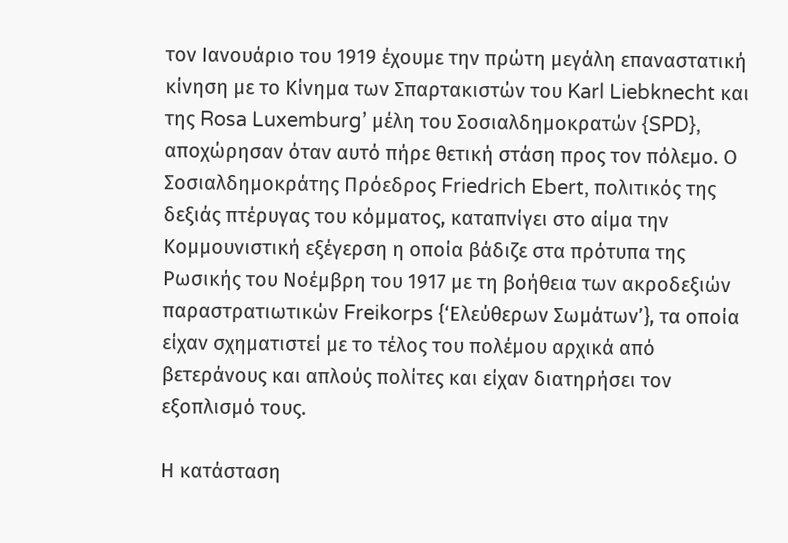τον Ιανουάριο του 1919 έχουμε την πρώτη μεγάλη επαναστατική κίνηση με το Κίνημα των Σπαρτακιστών του Karl Liebknecht και της Rosa Luxemburg’ μέλη του Σοσιαλδημοκρατών {SPD}, αποχώρησαν όταν αυτό πήρε θετική στάση προς τον πόλεμο. Ο Σοσιαλδημοκράτης Πρόεδρος Friedrich Ebert, πολιτικός της δεξιάς πτέρυγας του κόμματος, καταπνίγει στο αίμα την Κομμουνιστική εξέγερση η οποία βάδιζε στα πρότυπα της Ρωσικής του Νοέμβρη του 1917 με τη βοήθεια των ακροδεξιών παραστρατιωτικών Freikorps {‘Ελεύθερων Σωμάτων’}, τα οποία είχαν σχηματιστεί με το τέλος του πολέμου αρχικά από βετεράνους και απλούς πολίτες και είχαν διατηρήσει τον εξοπλισμό τους.

Η κατάσταση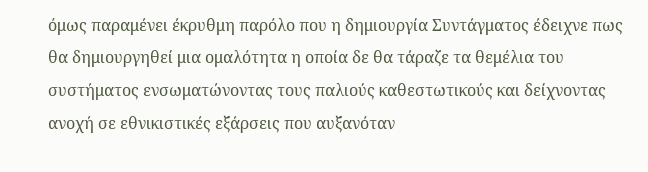όμως παραμένει έκρυθμη παρόλο που η δημιουργία Συντάγματος έδειχνε πως θα δημιουργηθεί μια ομαλότητα η οποία δε θα τάραζε τα θεμέλια του συστήματος ενσωματώνοντας τους παλιούς καθεστωτικούς και δείχνοντας ανοχή σε εθνικιστικές εξάρσεις που αυξανόταν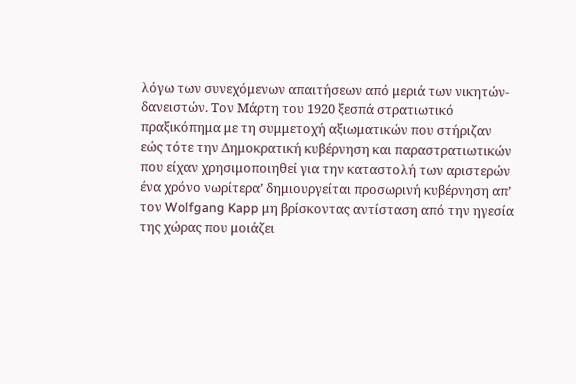λόγω των συνεχόμενων απαιτήσεων από μεριά των νικητών-δανειστών. Τον Μάρτη του 1920 ξεσπά στρατιωτικό πραξικόπημα με τη συμμετοχή αξιωματικών που στήριζαν εώς τότε την Δημοκρατική κυβέρνηση και παραστρατιωτικών που είχαν χρησιμοποιηθεί για την καταστολή των αριστερών ένα χρόνο νωρίτερα’ δημιουργείται προσωρινή κυβέρνηση απ’ τον Wolfgang Kapp μη βρίσκοντας αντίσταση από την ηγεσία της χώρας που μοιάζει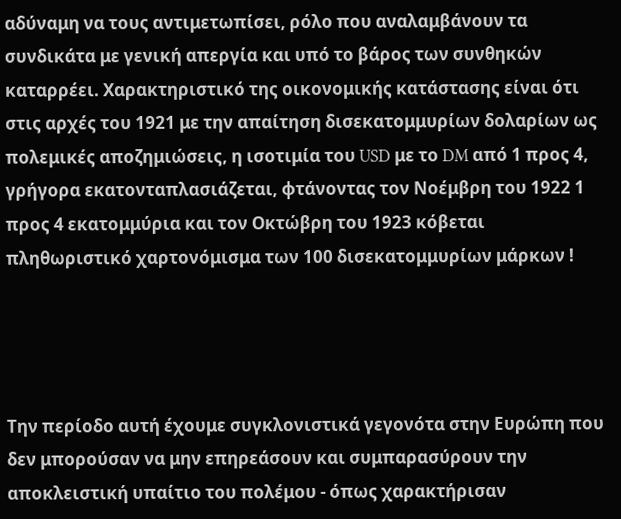αδύναμη να τους αντιμετωπίσει, ρόλο που αναλαμβάνουν τα συνδικάτα με γενική απεργία και υπό το βάρος των συνθηκών καταρρέει. Χαρακτηριστικό της οικονομικής κατάστασης είναι ότι στις αρχές του 1921 με την απαίτηση δισεκατομμυρίων δολαρίων ως πολεμικές αποζημιώσεις, η ισοτιμία του USD με το DM από 1 προς 4, γρήγορα εκατονταπλασιάζεται, φτάνοντας τον Νοέμβρη του 1922 1 προς 4 εκατομμύρια και τον Οκτώβρη του 1923 κόβεται πληθωριστικό χαρτονόμισμα των 100 δισεκατομμυρίων μάρκων !




Την περίοδο αυτή έχουμε συγκλονιστικά γεγονότα στην Ευρώπη που δεν μπορούσαν να μην επηρεάσουν και συμπαρασύρουν την αποκλειστική υπαίτιο του πολέμου - όπως χαρακτήρισαν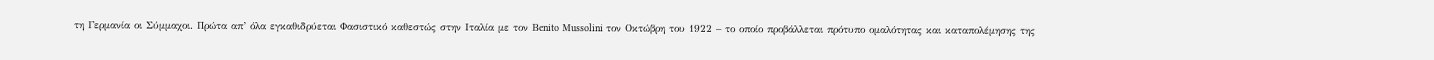τη Γερμανία οι Σύμμαχοι. Πρώτα απ’ όλα εγκαθιδρύεται Φασιστικό καθεστώς στην Ιταλία με τον Βenito Μussolini τον Οκτώβρη του 1922 – το οποίο προβάλλεται πρότυπο ομαλότητας και καταπολέμησης της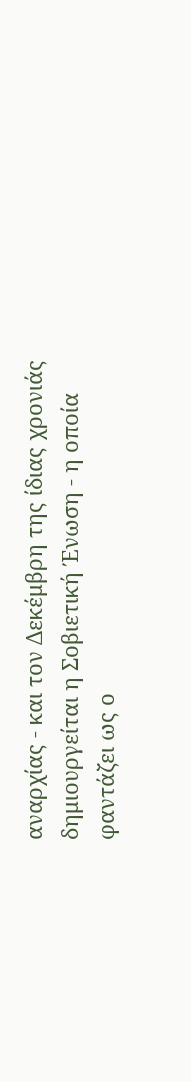αναρχίας - και τον Δεκέμβρη της ίδιας χρονιάς δημιουργείται η Σοβιετική Ένωση - η οποία φαντάζει ως ο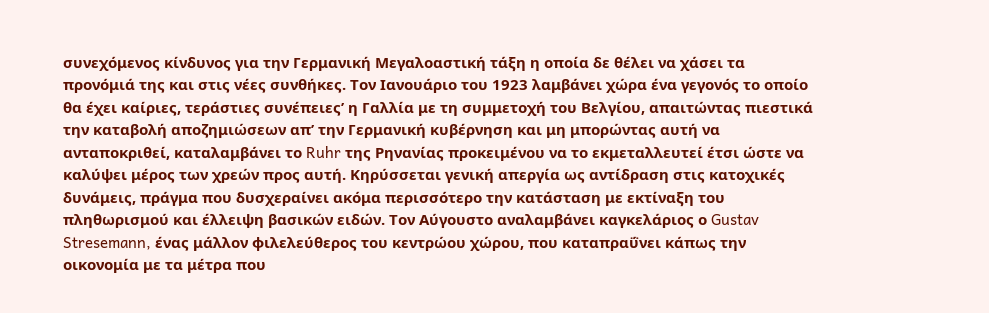συνεχόμενος κίνδυνος για την Γερμανική Μεγαλοαστική τάξη η οποία δε θέλει να χάσει τα προνόμιά της και στις νέες συνθήκες. Τον Ιανουάριο του 1923 λαμβάνει χώρα ένα γεγονός το οποίο θα έχει καίριες, τεράστιες συνέπειες’ η Γαλλία με τη συμμετοχή του Βελγίου, απαιτώντας πιεστικά την καταβολή αποζημιώσεων απ’ την Γερμανική κυβέρνηση και μη μπορώντας αυτή να ανταποκριθεί, καταλαμβάνει το Ruhr της Ρηνανίας προκειμένου να το εκμεταλλευτεί έτσι ώστε να καλύψει μέρος των χρεών προς αυτή. Κηρύσσεται γενική απεργία ως αντίδραση στις κατοχικές δυνάμεις, πράγμα που δυσχεραίνει ακόμα περισσότερο την κατάσταση με εκτίναξη του πληθωρισμού και έλλειψη βασικών ειδών. Τον Αύγουστο αναλαμβάνει καγκελάριος ο Gustav Stresemann, ένας μάλλον φιλελεύθερος του κεντρώου χώρου, που καταπραΰνει κάπως την οικονομία με τα μέτρα που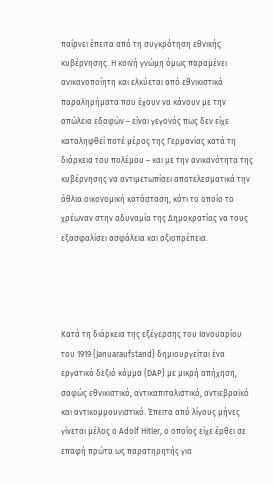παίρνει έπειτα από τη συγκρότηση εθνικής κυβέρνησης. Η κοινή γνώμη όμως παραμένει ανικανοποίητη και ελκύεται από εθνικιστικά παραληρήματα που έχουν να κάνουν με την απώλεια εδαφών – είναι γεγονός πως δεν είχε καταληφθεί ποτέ μέρος της Γερμανίας κατά τη διάρκεια του πολέμου – και με την ανικανότητα της κυβέρνησης να αντιμετωπίσει αποτελεσματικά την άθλια οικονομική κατάσταση, κάτι το οποίο το χρέωναν στην αδυναμία της Δημοκρατίας να τους εξασφαλίσει ασφάλεια και αξιοπρέπεια.




Κατά τη διάρκεια της εξέγερσης του Ιανουαρίου του 1919 {Januaraufstand} δημιουργείται ένα εργατικό δεξιό κόμμα {DAP} με μικρή απήχηση, σαφώς εθνικιστικό, αντικαπιταλιστικό, αντιεβραϊκό και αντικομμουνιστικό. Έπειτα από λίγους μήνες γίνεται μέλος ο Adolf Hitler, ο οποίος είχε έρθει σε επαφή πρώτα ως παρατηρητής για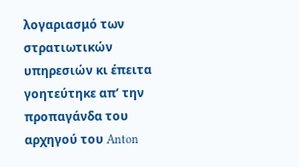λογαριασμό των στρατιωτικών υπηρεσιών κι έπειτα γοητεύτηκε απ’ την προπαγάνδα του αρχηγού του Anton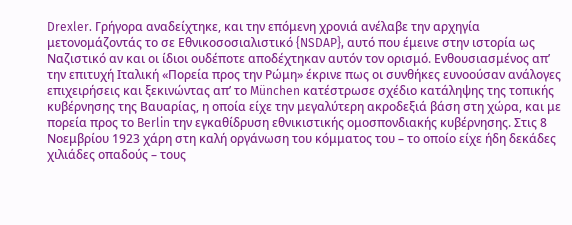Drexler. Γρήγορα αναδείχτηκε, και την επόμενη χρονιά ανέλαβε την αρχηγία μετονομάζοντάς το σε Εθνικοσοσιαλιστικό {NSDAP}, αυτό που έμεινε στην ιστορία ως Ναζιστικό αν και οι ίδιοι ουδέποτε αποδέχτηκαν αυτόν τον ορισμό. Ενθουσιασμένος απ’ την επιτυχή Ιταλική «Πορεία προς την Ρώμη» έκρινε πως οι συνθήκες ευνοούσαν ανάλογες επιχειρήσεις και ξεκινώντας απ’ το München κατέστρωσε σχέδιο κατάληψης της τοπικής κυβέρνησης της Βαυαρίας, η οποία είχε την μεγαλύτερη ακροδεξιά βάση στη χώρα, και με πορεία προς το Berlin την εγκαθίδρυση εθνικιστικής ομοσπονδιακής κυβέρνησης. Στις 8 Νοεμβρίου 1923 χάρη στη καλή οργάνωση του κόμματος του – το οποίο είχε ήδη δεκάδες χιλιάδες οπαδούς – τους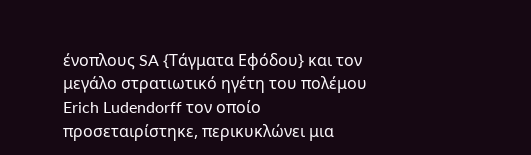ένοπλους SA {Τάγματα Εφόδου} και τον μεγάλο στρατιωτικό ηγέτη του πολέμου Erich Ludendorff τον οποίο προσεταιρίστηκε, περικυκλώνει μια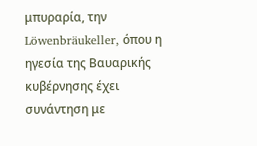μπυραρία, την Löwenbräukeller, όπου η ηγεσία της Βαυαρικής κυβέρνησης έχει συνάντηση με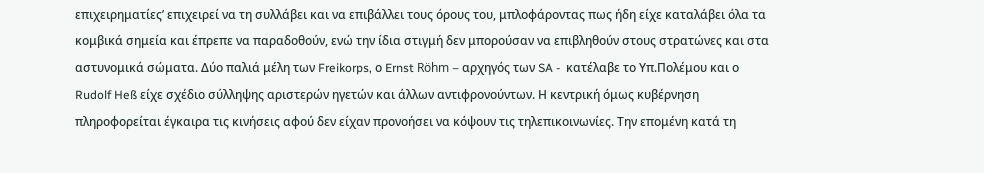επιχειρηματίες’ επιχειρεί να τη συλλάβει και να επιβάλλει τους όρους του, μπλοφάροντας πως ήδη είχε καταλάβει όλα τα κομβικά σημεία και έπρεπε να παραδοθούν, ενώ την ίδια στιγμή δεν μπορούσαν να επιβληθούν στους στρατώνες και στα αστυνομικά σώματα. Δύο παλιά μέλη των Freikorps, ο Ernst Röhm – αρχηγός των SA -  κατέλαβε το Υπ.Πολέμου και ο Rudolf Heß είχε σχέδιο σύλληψης αριστερών ηγετών και άλλων αντιφρονούντων. Η κεντρική όμως κυβέρνηση πληροφορείται έγκαιρα τις κινήσεις αφού δεν είχαν προνοήσει να κόψουν τις τηλεπικοινωνίες. Την επομένη κατά τη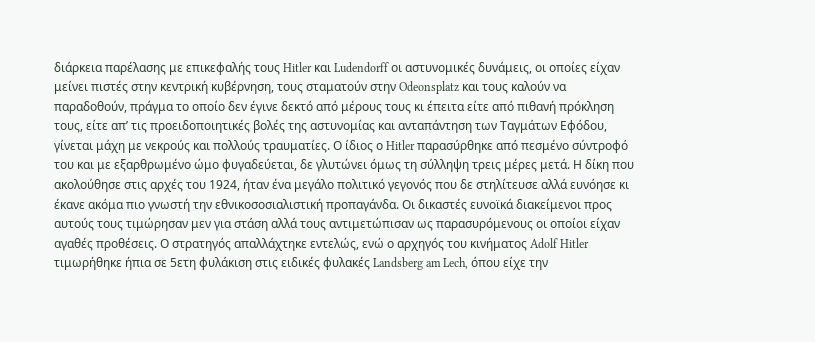διάρκεια παρέλασης με επικεφαλής τους Hitler και Ludendorff οι αστυνομικές δυνάμεις, οι οποίες είχαν μείνει πιστές στην κεντρική κυβέρνηση, τους σταματούν στην Odeonsplatz και τους καλούν να παραδοθούν, πράγμα το οποίο δεν έγινε δεκτό από μέρους τους κι έπειτα είτε από πιθανή πρόκληση τους, είτε απ’ τις προειδοποιητικές βολές της αστυνομίας και ανταπάντηση των Ταγμάτων Εφόδου, γίνεται μάχη με νεκρούς και πολλούς τραυματίες. Ο ίδιος ο Hitler παρασύρθηκε από πεσμένο σύντροφό του και με εξαρθρωμένο ώμο φυγαδεύεται, δε γλυτώνει όμως τη σύλληψη τρεις μέρες μετά. Η δίκη που ακολούθησε στις αρχές του 1924, ήταν ένα μεγάλο πολιτικό γεγονός που δε στηλίτευσε αλλά ευνόησε κι έκανε ακόμα πιο γνωστή την εθνικοσοσιαλιστική προπαγάνδα. Οι δικαστές ευνοϊκά διακείμενοι προς αυτούς τους τιμώρησαν μεν για στάση αλλά τους αντιμετώπισαν ως παρασυρόμενους οι οποίοι είχαν αγαθές προθέσεις. Ο στρατηγός απαλλάχτηκε εντελώς, ενώ ο αρχηγός του κινήματος Adolf Hitler τιμωρήθηκε ήπια σε 5ετη φυλάκιση στις ειδικές φυλακές Landsberg am Lech, όπου είχε την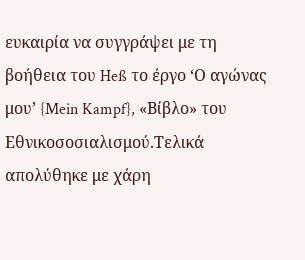ευκαιρία να συγγράψει με τη βοήθεια του Heß το έργο ‘Ο αγώνας μου’ {Mein Kampf}, «Βίβλο» του Εθνικοσοσιαλισμού.Τελικά απολύθηκε με χάρη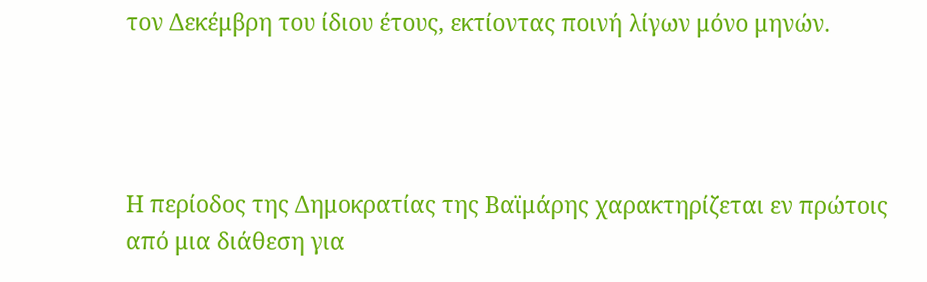τον Δεκέμβρη του ίδιου έτους, εκτίοντας ποινή λίγων μόνο μηνών.




Η περίοδος της Δημοκρατίας της Βαϊμάρης χαρακτηρίζεται εν πρώτοις από μια διάθεση για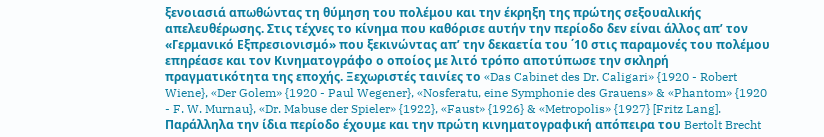ξενοιασιά απωθώντας τη θύμηση του πολέμου και την έκρηξη της πρώτης σεξουαλικής απελευθέρωσης. Στις τέχνες το κίνημα που καθόρισε αυτήν την περίοδο δεν είναι άλλος απ’ τον «Γερμανικό Εξπρεσιονισμό» που ξεκινώντας απ’ την δεκαετία του ΄10 στις παραμονές του πολέμου επηρέασε και τον Κινηματογράφο ο οποίος με λιτό τρόπο αποτύπωσε την σκληρή πραγματικότητα της εποχής. Ξεχωριστές ταινίες το «Das Cabinet des Dr. Caligari» {1920 - Robert Wiene}, «Der Golem» {1920 - Paul Wegener}, «Nosferatu, eine Symphonie des Grauens» & «Phantom» {1920 - F. W. Murnau}, «Dr. Mabuse der Spieler» {1922}, «Faust» {1926} & «Metropolis» {1927} [Fritz Lang]. Παράλληλα την ίδια περίοδο έχουμε και την πρώτη κινηματογραφική απόπειρα του Bertolt Brecht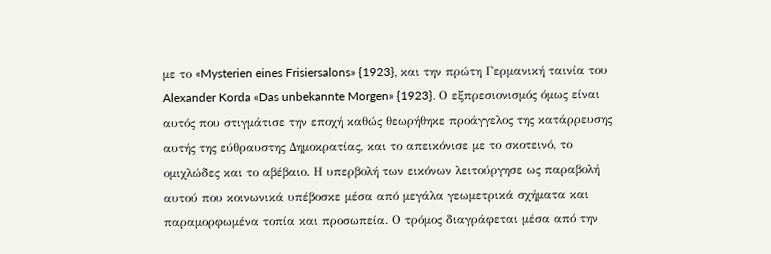με το «Mysterien eines Frisiersalons» {1923}, και την πρώτη Γερμανική ταινία του Alexander Korda «Das unbekannte Morgen» {1923}. Ο εξπρεσιονισμός όμως είναι αυτός που στιγμάτισε την εποχή καθώς θεωρήθηκε προάγγελος της κατάρρευσης αυτής της εύθραυστης Δημοκρατίας, και το απεικόνισε με το σκοτεινό, το ομιχλώδες και το αβέβαιο. Η υπερβολή των εικόνων λειτούργησε ως παραβολή αυτού που κοινωνικά υπέβοσκε μέσα από μεγάλα γεωμετρικά σχήματα και παραμορφωμένα τοπία και προσωπεία. Ο τρόμος διαγράφεται μέσα από την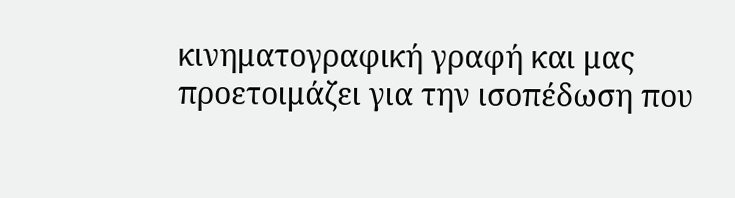κινηματογραφική γραφή και μας προετοιμάζει για την ισοπέδωση που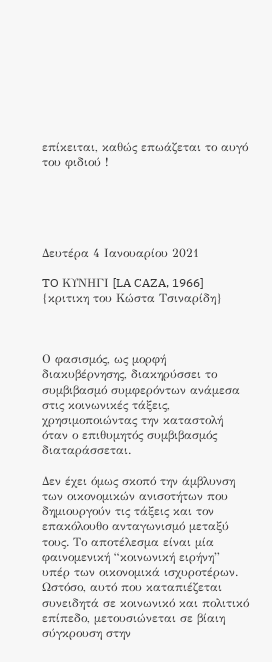επίκειται, καθώς επωάζεται το αυγό του φιδιού !





Δευτέρα 4 Ιανουαρίου 2021

TO ΚΥΝΗΓΙ [LA CAZA, 1966] {κριτικη του Κώστα Τσιναρίδη}



Ο φασισμός, ως μορφή διακυβέρνησης, διακηρύσσει το συμβιβασμό συμφερόντων ανάμεσα στις κοινωνικές τάξεις, χρησιμοποιώντας την καταστολή όταν ο επιθυμητός συμβιβασμός διαταράσσεται.

Δεν έχει όμως σκοπό την άμβλυνση των οικονομικών ανισοτήτων που δημιουργούν τις τάξεις και τον επακόλουθο ανταγωνισμό μεταξύ τους. Το αποτέλεσμα είναι μία φαινομενική “κοινωνική ειρήνη” υπέρ των οικονομικά ισχυροτέρων. Ωστόσο, αυτό που καταπιέζεται συνειδητά σε κοινωνικό και πολιτικό επίπεδο, μετουσιώνεται σε βίαιη σύγκρουση στην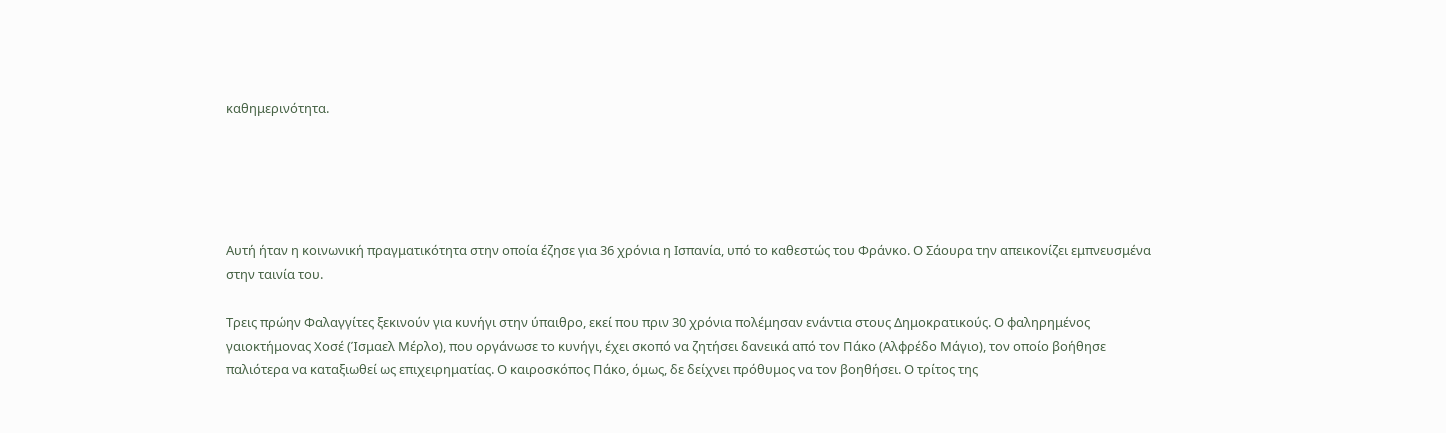καθημερινότητα.





Αυτή ήταν η κοινωνική πραγματικότητα στην οποία έζησε για 36 χρόνια η Ισπανία, υπό το καθεστώς του Φράνκο. Ο Σάουρα την απεικονίζει εμπνευσμένα στην ταινία του.

Τρεις πρώην Φαλαγγίτες ξεκινούν για κυνήγι στην ύπαιθρο, εκεί που πριν 30 χρόνια πολέμησαν ενάντια στους Δημοκρατικούς. Ο φαληρημένος γαιοκτήμονας Χοσέ (Ίσμαελ Μέρλο), που οργάνωσε το κυνήγι, έχει σκοπό να ζητήσει δανεικά από τον Πάκο (Αλφρέδο Μάγιο), τον οποίο βοήθησε παλιότερα να καταξιωθεί ως επιχειρηματίας. Ο καιροσκόπος Πάκο, όμως, δε δείχνει πρόθυμος να τον βοηθήσει. Ο τρίτος της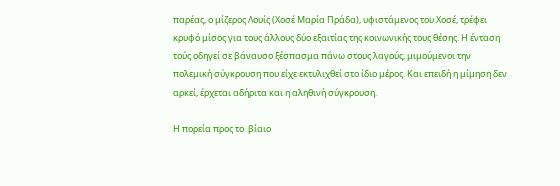παρέας, ο μίζερος Λουίς (Χοσέ Μαρία Πράδα), υφιστάμενος του Χοσέ, τρέφει κρυφό μίσος για τους άλλους δύο εξαιτίας της κοινωνικής τους θέσης. Η ένταση τούς οδηγεί σε βάναυσο ξέσπασμα πάνω στους λαγούς, μιμούμενοι την πολεμική σύγκρουση που είχε εκτυλιχθεί στο ίδιο μέρος. Και επειδή η μίμηση δεν αρκεί, έρχεται αδήριτα και η αληθινή σύγκρουση.

Η πορεία προς το  βίαιο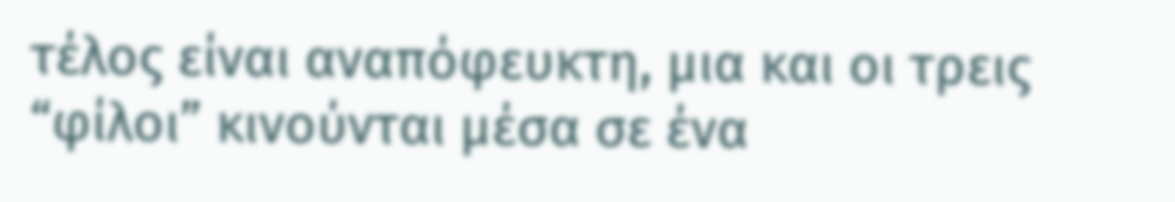τέλος είναι αναπόφευκτη, μια και οι τρεις “φίλοι” κινούνται μέσα σε ένα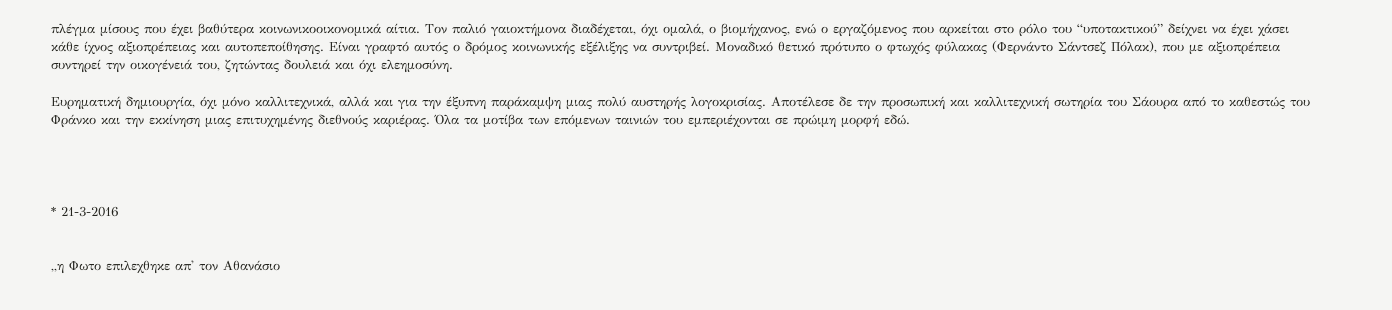πλέγμα μίσους που έχει βαθύτερα κοινωνικοοικονομικά αίτια. Τον παλιό γαιοκτήμονα διαδέχεται, όχι ομαλά, ο βιομήχανος, ενώ ο εργαζόμενος που αρκείται στο ρόλο του “υποτακτικού” δείχνει να έχει χάσει κάθε ίχνος αξιοπρέπειας και αυτοπεποίθησης. Είναι γραφτό αυτός ο δρόμος κοινωνικής εξέλιξης να συντριβεί. Μοναδικό θετικό πρότυπο ο φτωχός φύλακας (Φερνάντο Σάντσεζ Πόλακ), που με αξιοπρέπεια συντηρεί την οικογένειά του, ζητώντας δουλειά και όχι ελεημοσύνη.

Ευρηματική δημιουργία, όχι μόνο καλλιτεχνικά, αλλά και για την έξυπνη παράκαμψη μιας πολύ αυστηρής λογοκρισίας. Αποτέλεσε δε την προσωπική και καλλιτεχνική σωτηρία του Σάουρα από το καθεστώς του Φράνκο και την εκκίνηση μιας επιτυχημένης διεθνούς καριέρας. Όλα τα μοτίβα των επόμενων ταινιών του εμπεριέχονται σε πρώιμη μορφή εδώ.




* 21-3-2016


,,η Φωτο επιλεχθηκε απ' τον Αθανάσιο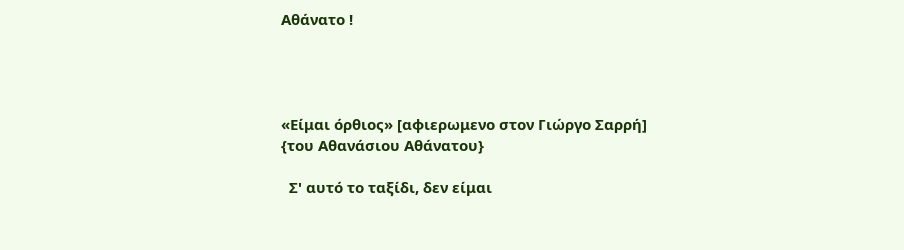Αθάνατο !




«Είμαι όρθιος» [αφιερωμενο στον Γιώργο Σαρρή] {του Αθανάσιου Αθάνατου}

  Σ' αυτό το ταξίδι, δεν είμαι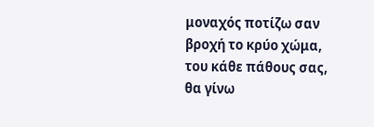μοναχός ποτίζω σαν βροχή το κρύο χώμα, του κάθε πάθους σας, θα γίνω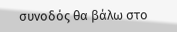συνοδός θα βάλω στο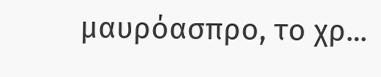μαυρόασπρο, το χρ...